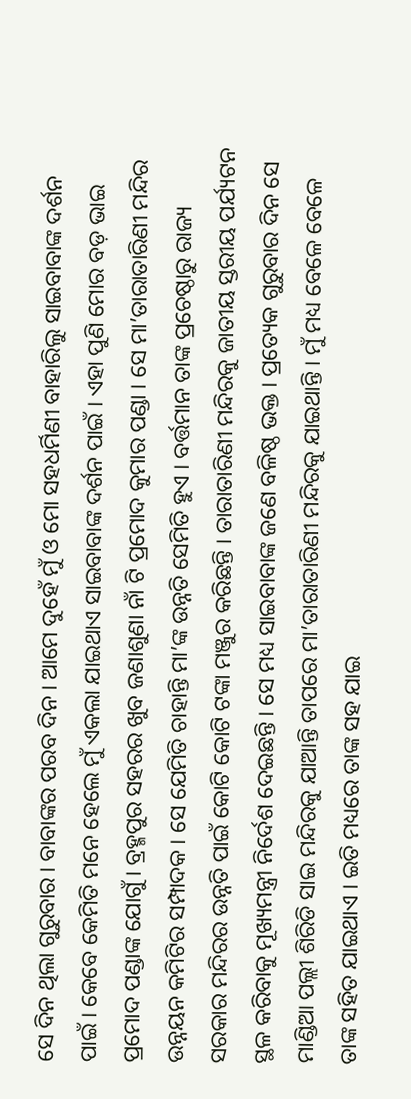ସେ ଦିନ ଥିଲା ଗୁରୁବାର । ବାବାଙ୍କର ପରବ ଦିନ । ଆମେ ଦୁହେଁ ମୁଁ ଓ ମୋ ସହଧର୍ମିଣୀ ବାହାରିଲୁ ସାଇବାବାଙ୍କ ଦର୍ଶନ ପାଇଁ । କେବେ କେମିତି ମନେ ହେଲେ ମୁଁ ଏକଲା ଯାଇଥାଏ ସାଇବାବାଙ୍କ ଦର୍ଶନ ପାଇଁ । ଏହା ପୁଣି ମୋର ବଡ଼ ଭାଇ ପ୍ରମୋଦ ପଣ୍ଡାଙ୍କ ଯୋଗୁଁ । ବ୍ରହ୍ମପୁର ସହରର ଖୁବ ଜଣାଶୁଣା ନାଁ ଟି ପ୍ରମୋଦ କୁମାର ପଣ୍ଡା । ସେ ମା’ତାରାତାରିଣୀ ମନ୍ଦିର ଉନ୍ନୟନ କମିଟିର ସମ୍ପାଦକ । ସେ ଯେମିତି ଚାହାନ୍ତି ମା’ଙ୍କ ଉନ୍ନତି ସେମିତି ହୁଏ । ବର୍ତ୍ତମାନ ତାଙ୍କ ପ୍ରଚେଷ୍ଠାରୁ ରାଜ୍ୟ ସରକାର ମନ୍ଦିରର ଉନ୍ନତି ପାଇଁ କୋଟି କୋଟି ଟଙ୍କା ମଞ୍ଜୁର କରିଛନ୍ତି । ତାରାତାରିଣୀ ମନ୍ଦିରକୁ ଜାତୀୟ ସ୍ତରୀୟ ପର୍ଯ୍ୟଟନ ସ୍ଥଳ କରିବାକୁ ମୂଖ୍ୟମନ୍ତ୍ରୀ ନିର୍ଦେଶ ଦେଇଛନ୍ତି । ସେ ମଧ୍ୟ ସାଇବାବାଙ୍କ ଜଣେ ବଳିଷ୍ଠ ଭକ୍ତ । ପ୍ରତ୍ୟେକ ଗୁରୁବାର ଦିନ ସେ ମାଣ୍ଡିଆ ପଲ୍ଲୀ ଶିରିଡି ସାଇ ମନ୍ଦିରକୁ ଯାଆନ୍ତି ତାପରେ ମା’ତାରାତାରିଣୀ ମନ୍ଦିରକୁ ଯାଇଥାନ୍ତି । ମୁଁ ମଧ୍ୟ ବେଳେ ବେଳେ ତାଙ୍କ ସହିତ ଯାଇଥାଏ । ଇତି ମଧ୍ୟରେ ତାଙ୍କ ସହ ଯାଇ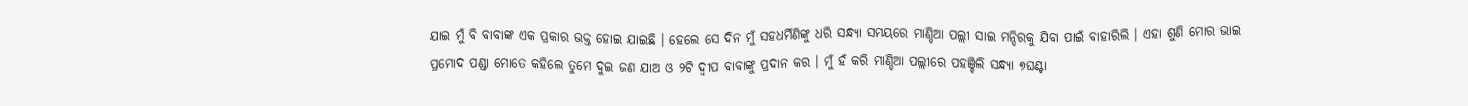ଯାଇ ମୁଁ ବି ବାବାଙ୍କ ଏକ ପ୍ରକାର ଭକ୍ତ ହୋଇ ଯାଇଛି । ହେଲେ ସେ ଦିନ ମୁଁ ସହଧର୍ମିଣିଙ୍କୁ ଧରି ସନ୍ଧ୍ୟା ସମୟରେ ମାଣ୍ଡିଆ ପଲ୍ଲୀ ସାଇ ମନ୍ଦିରକୁ ଯିବା ପାଇଁ ବାହାରିଲି । ଏହା ଶୁଣି ମୋର ଭାଇ ପ୍ରମୋଦ ପଣ୍ଡା ମୋତେ କହିଲେ ତୁମେ ଦୁଇ ଜଣ ଯାଅ ଓ ୨ଟି ଦ୍ୱୀପ ବାବାଙ୍କୁ ପ୍ରଦାନ କର । ମୁଁ ହଁ କରି ମାଣ୍ଡିଆ ପଲ୍ଲୀରେ ପହଞ୍ଚିଲି ସନ୍ଧ୍ୟା ୭ଘଣ୍ଟା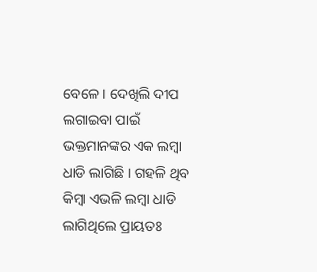ବେଳେ । ଦେଖିଲି ଦୀପ ଲଗାଇବା ପାଇଁ ଭକ୍ତମାନଙ୍କର ଏକ ଲମ୍ବା ଧାଡି ଲାଗିଛି । ଗହଳି ଥିବ କିମ୍ବା ଏଭଳି ଲମ୍ବା ଧାଡି ଲାଗିଥିଲେ ପ୍ରାୟତଃ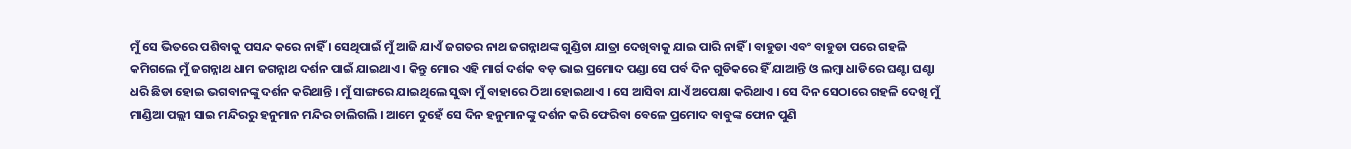ମୁଁ ସେ ଭିତରେ ପଶିବାକୁ ପସନ୍ଦ କରେ ନାହିଁ । ସେଥିପାଇଁ ମୁଁ ଆଜି ଯାଏଁ ଜଗତର ନାଥ ଜଗନ୍ନାଥଙ୍କ ଗୁଣ୍ଡିଚା ଯାତ୍ରା ଦେଖିବାକୁ ଯାଇ ପାରି ନାହିଁ । ବାହୁଡା ଏବଂ ବାହୁଡା ପରେ ଗହଳି କମିଗଲେ ମୁଁ ଜଗନ୍ନାଥ ଧାମ ଜଗନ୍ନାଥ ଦର୍ଶନ ପାଇଁ ଯାଇଥାଏ । କିନ୍ତୁ ମୋର ଏହି ମାର୍ଗ ଦର୍ଶକ ବଡ଼ ଭାଇ ପ୍ରମୋଦ ପଣ୍ଡା ସେ ପର୍ବ ଦିନ ଗୁଡିକରେ ହିଁ ଯାଆନ୍ତି ଓ ଲମ୍ବା ଧାଡିରେ ଘଣ୍ଟା ଘଣ୍ଟା ଧରି ଛିଡା ହୋଇ ଭଗବାନଙ୍କୁ ଦର୍ଶନ କରିଥାନ୍ତି । ମୁଁ ସାଙ୍ଗରେ ଯାଇଥିଲେ ସୁଦ୍ଧା ମୁଁ ବାହାରେ ଠିଆ ହୋଇଥାଏ । ସେ ଆସିବା ଯାଏଁ ଅପେକ୍ଷା କରିଥାଏ । ସେ ଦିନ ସେଠାରେ ଗହଳି ଦେଖି ମୁଁ ମାଣ୍ଡିଆ ପଲ୍ଲୀ ସାଇ ମନ୍ଦିରରୁ ହନୁମାନ ମନ୍ଦିର ଚାଲିଗଲି । ଆମେ ଦୁହେଁ ସେ ଦିନ ହନୁମାନଙ୍କୁ ଦର୍ଶନ କରି ଫେରିବା ବେଳେ ପ୍ରମୋଦ ବାବୁଙ୍କ ଫୋନ ପୁଣି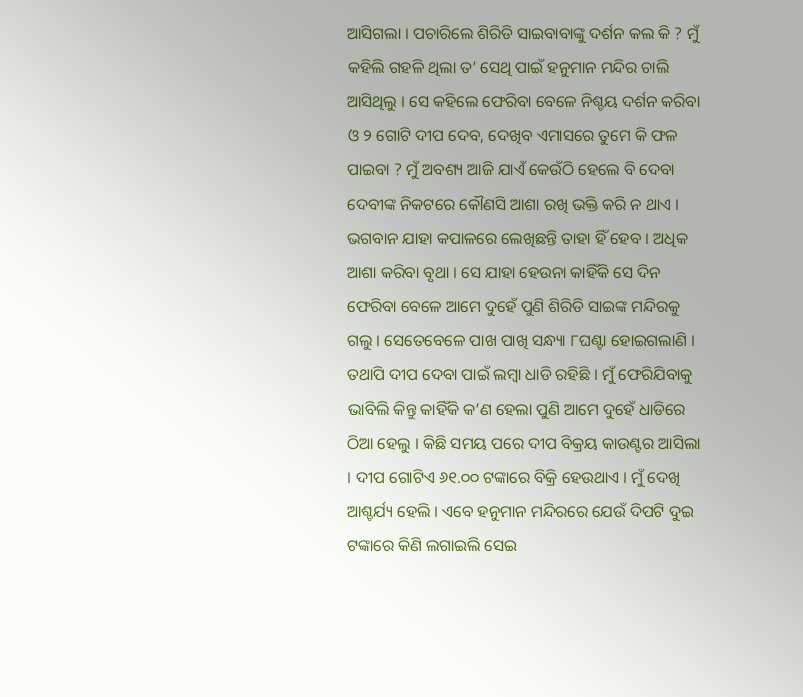ଆସିଗଲା । ପଚାରିଲେ ଶିରିଡି ସାଇବାବାଙ୍କୁ ଦର୍ଶନ କଲ କି ? ମୁଁ କହିଲି ଗହଳି ଥିଲା ତ’ ସେଥି ପାଇଁ ହନୁମାନ ମନ୍ଦିର ଚାଲି ଆସିଥିଲୁ । ସେ କହିଲେ ଫେରିବା ବେଳେ ନିଶ୍ଚୟ ଦର୍ଶନ କରିବା ଓ ୨ ଗୋଟି ଦୀପ ଦେବ, ଦେଖିବ ଏମାସରେ ତୁମେ କି ଫଳ ପାଇବା ? ମୁଁ ଅବଶ୍ୟ ଆଜି ଯାଏଁ କେଉଁଠି ହେଲେ ବି ଦେବା ଦେବୀଙ୍କ ନିକଟରେ କୌଣସି ଆଶା ରଖି ଭକ୍ତି କରି ନ ଥାଏ । ଭଗବାନ ଯାହା କପାଳରେ ଲେଖିଛନ୍ତି ତାହା ହିଁ ହେବ । ଅଧିକ ଆଶା କରିବା ବୃଥା । ସେ ଯାହା ହେଉନା କାହିଁକି ସେ ଦିନ ଫେରିବା ବେଳେ ଆମେ ଦୁହେଁ ପୁଣି ଶିରିଡି ସାଇଙ୍କ ମନ୍ଦିରକୁ ଗଲୁ । ସେତେବେଳେ ପାଖ ପାଖି ସନ୍ଧ୍ୟା ୮ଘଣ୍ଟା ହୋଇଗଲାଣି । ତଥାପି ଦୀପ ଦେବା ପାଇଁ ଲମ୍ବା ଧାଡି ରହିଛି । ମୁଁ ଫେରିଯିବାକୁ ଭାବିଲି କିନ୍ତୁ କାହିଁକି କ’ଣ ହେଲା ପୁଣି ଆମେ ଦୁହେଁ ଧାଡିରେ ଠିଆ ହେଲୁ । କିଛି ସମୟ ପରେ ଦୀପ ବିକ୍ରୟ କାଉଣ୍ଟର ଆସିଲା । ଦୀପ ଗୋଟିଏ ୬୧.୦୦ ଟଙ୍କାରେ ବିକ୍ରି ହେଉଥାଏ । ମୁଁ ଦେଖି ଆଶ୍ଚର୍ଯ୍ୟ ହେଲି । ଏବେ ହନୁମାନ ମନ୍ଦିରରେ ଯେଉଁ ଦିପଟି ଦୁଇ ଟଙ୍କାରେ କିଣି ଲଗାଇଲି ସେଇ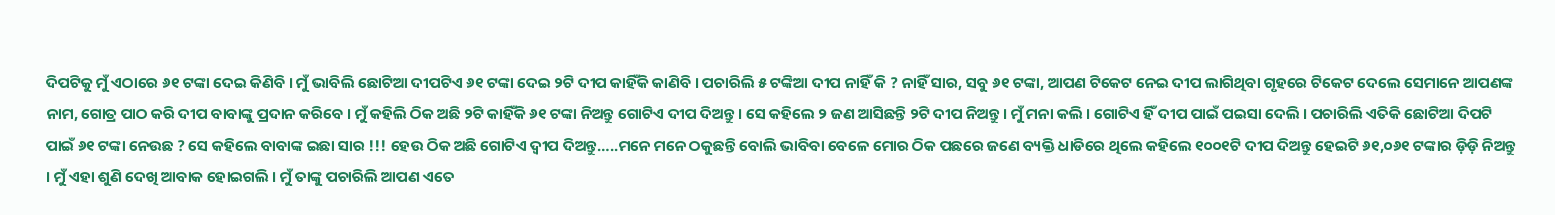ଦିପଟିକୁ ମୁଁ ଏଠାରେ ୬୧ ଟଙ୍କା ଦେଇ କିଣିବି । ମୁଁ ଭାବିଲି ଛୋଟିଆ ଦୀପଟିଏ ୬୧ ଟଙ୍କା ଦେଇ ୨ଟି ଦୀପ କାହିଁକି କାଣିବି । ପଚାରିଲି ୫ ଟଙ୍କିଆ ଦୀପ ନାହିଁ କି ? ନାହିଁ ସାର, ସବୁ ୬୧ ଟଙ୍କା, ଆପଣ ଟିକେଟ ନେଇ ଦୀପ ଲାଗିଥିବା ଗୃହରେ ଟିକେଟ ଦେଲେ ସେମାନେ ଆପଣଙ୍କ ନାମ, ଗୋତ୍ର ପାଠ କରି ଦୀପ ବାବାଙ୍କୁ ପ୍ରଦାନ କରିବେ । ମୁଁ କହିଲି ଠିକ ଅଛି ୨ଟି କାହିଁକି ୬୧ ଟଙ୍କା ନିଅନ୍ତୁ ଗୋଟିଏ ଦୀପ ଦିଅନ୍ତୁ । ସେ କହିଲେ ୨ ଜଣ ଆସିଛନ୍ତି ୨ଟି ଦୀପ ନିଅନ୍ତୁ । ମୁଁ ମନା କଲି । ଗୋଟିଏ ହିଁ ଦୀପ ପାଇଁ ପଇସା ଦେଲି । ପଚାରିଲି ଏତିକି ଛୋଟିଆ ଦିପଟି ପାଇଁ ୬୧ ଟଙ୍କା ନେଉଛ ? ସେ କହିଲେ ବାବାଙ୍କ ଇଛା ସାର !!! ହେଉ ଠିକ ଅଛି ଗୋଟିଏ ଦ୍ୱୀପ ଦିଅନ୍ତୁ…..ମନେ ମନେ ଠକୁଛନ୍ତି ବୋଲି ଭାବିବା ବେଳେ ମୋର ଠିକ ପଛରେ ଜଣେ ବ୍ୟକ୍ତି ଧାଡିରେ ଥିଲେ କହିଲେ ୧୦୦୧ଟି ଦୀପ ଦିଅନ୍ତୁ ହେଇଟି ୬୧,୦୬୧ ଟଙ୍କାର ଡ଼ିଡ଼ି ନିଅନ୍ତୁ । ମୁଁ ଏହା ଶୁଣି ଦେଖି ଆବାକ ହୋଇଗଲି । ମୁଁ ତାଙ୍କୁ ପଚାରିଲି ଆପଣ ଏତେ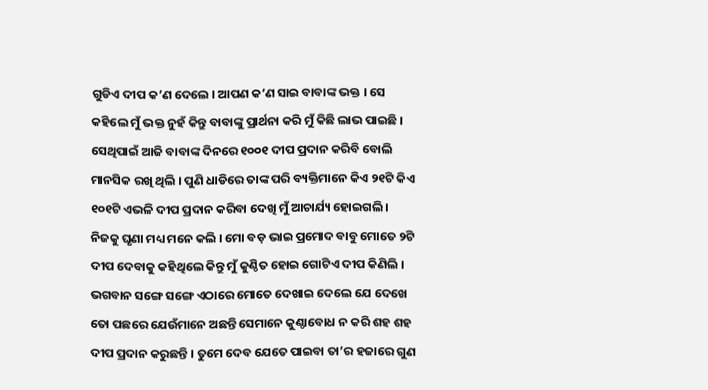ଗୁଡିଏ ଦୀପ କ’ଣ ଦେଲେ । ଆପଣ କ’ଣ ସାଇ ବାବାଙ୍କ ଭକ୍ତ । ସେ କହିଲେ ମୁଁ ଭକ୍ତ ନୁହଁ କିନ୍ତୁ ବାବାଙ୍କୁ ପ୍ରାର୍ଥନା କରି ମୁଁ କିଛି ଲାଭ ପାଇଛି । ସେଥିପାଇଁ ଆଜି ବାବାଙ୍କ ଦିନରେ ୧୦୦୧ ଦୀପ ପ୍ରଦାନ କରିବି ବୋଲି ମାନସିକ ରଖି ଥିଲି । ପୁଣି ଧାଡିରେ ତାଙ୍କ ପରି ବ୍ୟକ୍ତିମାନେ କିଏ ୨୧ଟି କିଏ ୧୦୧ଟି ଏଭଳି ଦୀପ ପ୍ରଦାନ କରିବା ଦେଖି ମୁଁ ଆଚାର୍ଯ୍ୟ ହୋଇଗଲି । ନିଜକୁ ଘୃଣା ମଧ୍ୟ ମନେ କଲି । ମୋ ବଡ଼ ଭାଇ ପ୍ରମୋଦ ବାବୁ ମୋତେ ୨ଟି ଦୀପ ଦେବାକୁ କହିଥିଲେ କିନ୍ତୁ ମୁଁ କୁଣ୍ଠିତ ହୋଇ ଗୋଟିଏ ଦୀପ କିଣିଲି । ଭଗବାନ ସଙ୍ଗେ ସଙ୍ଗେ ଏଠାରେ ମୋତେ ଦେଖାଇ ଦେଲେ ଯେ ଦେଖେ ତୋ ପଛରେ ଯେଉଁମାନେ ଅଛନ୍ତି ସେମାନେ କୁଣ୍ଠାବୋଧ ନ କରି ଶହ ଶହ ଦୀପ ପ୍ରଦାନ କରୁଛନ୍ତି । ତୁମେ ଦେବ ଯେତେ ପାଇବା ତା’ର ହଜାରେ ଗୁଣ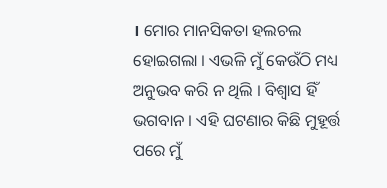। ମୋର ମାନସିକତା ହଲଚଲ ହୋଇଗଲା । ଏଭଳି ମୁଁ କେଉଁଠି ମଧ୍ୟ ଅନୁଭବ କରି ନ ଥିଲି । ବିଶ୍ୱାସ ହିଁ ଭଗବାନ । ଏହି ଘଟଣାର କିଛି ମୁହୂର୍ତ୍ତ ପରେ ମୁଁ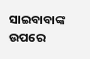ସାଇବାବାଙ୍କ ଉପରେ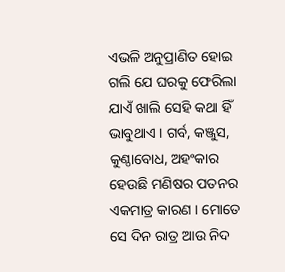ଏଭଳି ଅନୁପ୍ରାଣିତ ହୋଇ ଗଲି ଯେ ଘରକୁ ଫେରିଲା ଯାଏଁ ଖାଲି ସେହି କଥା ହିଁ ଭାବୁଥାଏ । ଗର୍ବ, କଞ୍ଜୁସ, କୁଣ୍ଠାବୋଧ, ଅହଂକାର ହେଉଛି ମଣିଷର ପତନର ଏକମାତ୍ର କାରଣ । ମୋତେ ସେ ଦିନ ରାତ୍ର ଆଉ ନିଦ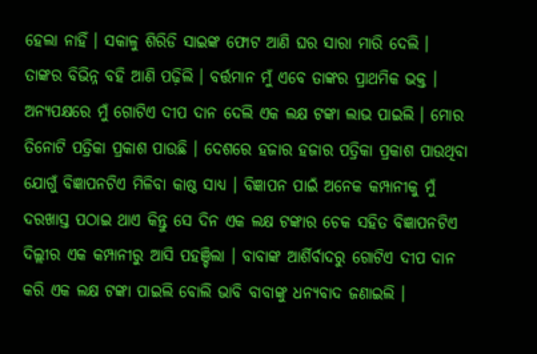ହେଲା ନାହିଁ । ସକାଳୁ ଶିରିଡି ସାଇଙ୍କ ଫୋଟ ଆଣି ଘର ସାରା ମାରି ଦେଲି । ତାଙ୍କର ବିଭିନ୍ନ ବହି ଆଣି ପଢ଼ିଲି । ବର୍ତ୍ତମାନ ମୁଁ ଏବେ ତାଙ୍କର ପ୍ରାଥମିକ ଭକ୍ତ । ଅନ୍ୟପକ୍ଷରେ ମୁଁ ଗୋଟିଏ ଦୀପ ଦାନ ଦେଲି ଏକ ଲକ୍ଷ ଟଙ୍କା ଲାଭ ପାଇଲି । ମୋର ତିନୋଟି ପତ୍ରିକା ପ୍ରକାଶ ପାଉଛି । ଦେଶରେ ହଜାର ହଜାର ପତ୍ରିକା ପ୍ରକାଶ ପାଉଥିବା ଯୋଗୁଁ ବିଜ୍ଞାପନଟିଏ ମିଳିବା କାଷ୍ଠ ସାଧ୍ୟ । ବିଜ୍ଞାପନ ପାଇଁ ଅନେକ କମ୍ପାନୀକୁ ମୁଁ ଦରଖାସ୍ତ ପଠାଇ ଥାଏ କିନ୍ତୁ ସେ ଦିନ ଏକ ଲକ୍ଷ ଟଙ୍କାର ଚେକ ସହିତ ବିଜ୍ଞାପନଟିଏ ଦିଲ୍ଲୀର ଏକ କମ୍ପାନୀରୁ ଆସି ପହଞ୍ଚିଲା । ବାବାଙ୍କ ଆର୍ଶିର୍ବାଦରୁ ଗୋଟିଏ ଦୀପ ଦାନ କରି ଏକ ଲକ୍ଷ ଟଙ୍କା ପାଇଲି ବୋଲି ଭାବି ବାବାଙ୍କୁ ଧନ୍ୟବାଦ ଜଣାଇଲି ।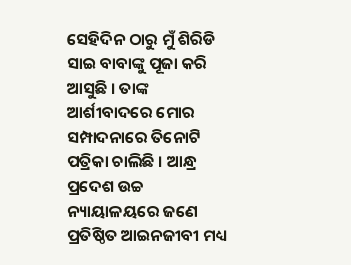ସେହିଦିନ ଠାରୁ ମୁଁ ଶିରିଡି ସାଇ ବାବାଙ୍କୁ ପୂଜା କରି ଆସୁଛି । ତାଙ୍କ ଆର୍ଶୀବାଦରେ ମୋର ସମ୍ପାଦନାରେ ତିନୋଟି ପତ୍ରିକା ଚାଲିଛି । ଆନ୍ଧ୍ର ପ୍ରଦେଶ ଉଚ୍ଚ ନ୍ୟାୟାଳୟରେ ଜଣେ ପ୍ରତିଷ୍ଠିତ ଆଇନଜୀବୀ ମଧ୍ୟ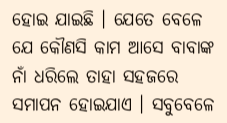ହୋଇ ଯାଇଛି । ଯେତେ ବେଳେ ଯେ କୌଣସି କାମ ଆସେ ବାବାଙ୍କ ନାଁ ଧରିଲେ ତାହା ସହଜରେ ସମାପନ ହୋଇଯାଏ । ସବୁବେଳେ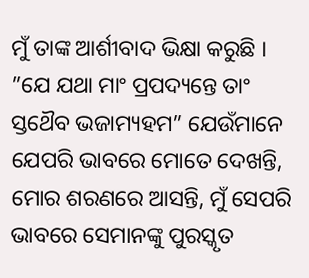ମୁଁ ତାଙ୍କ ଆର୍ଶୀବାଦ ଭିକ୍ଷା କରୁଛି । ”ଯେ ଯଥା ମାଂ ପ୍ରପଦ୍ୟନ୍ତେ ତାଂ ସ୍ତଥୈବ ଭଜାମ୍ୟହମ” ଯେଉଁମାନେ ଯେପରି ଭାବରେ ମୋତେ ଦେଖନ୍ତି, ମୋର ଶରଣରେ ଆସନ୍ତି, ମୁଁ ସେପରି ଭାବରେ ସେମାନଙ୍କୁ ପୁରସ୍କୃତ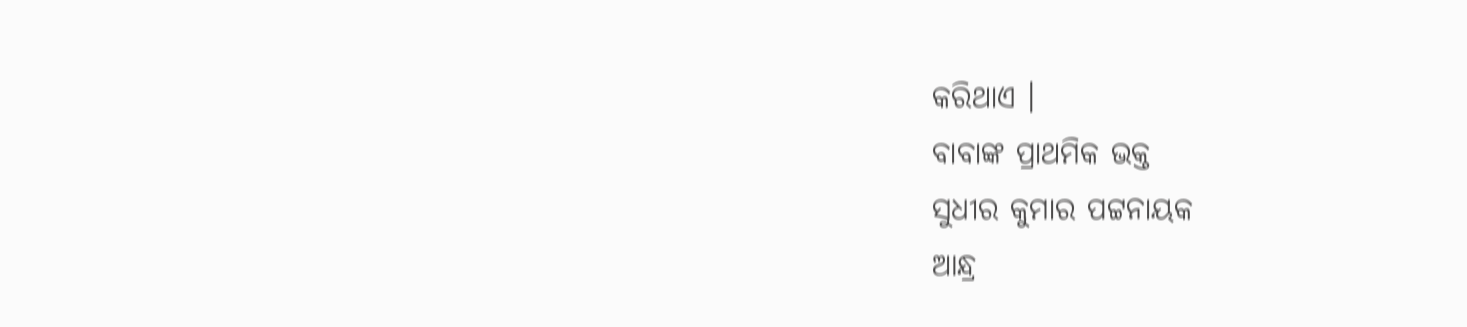କରିଥାଏ ।
ବାବାଙ୍କ ପ୍ରାଥମିକ ଭକ୍ତ
ସୁଧୀର କୁମାର ପଟ୍ଟନାୟକ
ଆନ୍ଧ୍ର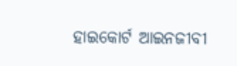ହାଇକୋର୍ଟ ଆଇନଜୀବୀ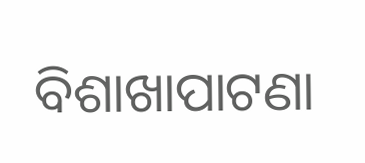ବିଶାଖାପାଟଣା